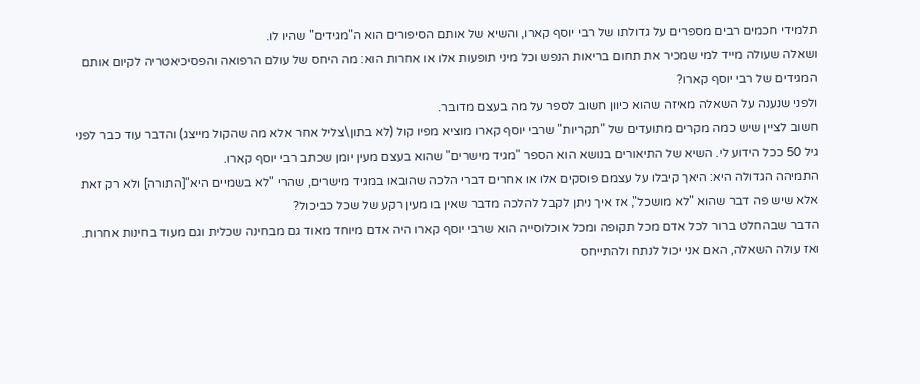תלמידי חכמים רבים מספרים על גדולתו של רבי יוסף קארו, והשיא של אותם הסיפורים הוא ה"מגידים" שהיו לו.
ושאלה שעולה מייד למי שמכיר את תחום בריאות הנפש וכל מיני תופעות אלו או אחרות הוא: מה היחס של עולם הרפואה והפסיכיאטריה לקיום אותם המגידים של רבי יוסף קארו?
ולפני שנענה על השאלה מאיזה שהוא כיוון חשוב לספר על מה בעצם מדובר.
חשוב לציין שיש כמה מקרים מתועדים של "תקריות" שרבי יוסף קארו מוציא מפיו קול (לא בתון\צליל אחר אלא מה שהקול מייצג) והדבר עוד כבר לפני גיל 50 ככל הידוע לי. השיא של התיאורים בנושא הוא הספר "מגיד מישרים" שהוא בעצם מעין יומן שכתב רבי יוסף קארו.
התמיהה הגדולה היא: היאך קיבלו על עצמם פוסקים אלו או אחרים דברי הלכה שהובאו במגיד מישרים, שהרי "לא בשמיים היא"[התורה] ולא רק זאת אלא שיש פה דבר שהוא "לא מושכל", אז איך ניתן לקבל להלכה מדבר שאין בו מעין רקע של שכל כביכול?
הדבר שבהחלט ברור לכל אדם מכל תקופה ומכל אוכלוסייה הוא שרבי יוסף קארו היה אדם מיוחד מאוד גם מבחינה שכלית וגם מעוד בחינות אחרות.
ואז עולה השאלה, האם אני יכול לנתח ולהתייחס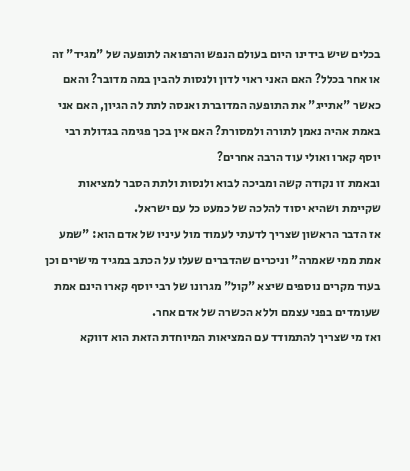בכלים שיש בידינו היום בעולם הנפש והרפואה לתופעה של "מגיד" זה או אחר בכלל? האם האני ראוי לדון ולנסות להבין במה מדובר? והאם כאשר "אתייג" את התופעה המדוברת ואנסה לתת לה הגיון, האם אני באמת אהיה נאמן לתורה ולמסורת? האם אין בכך פגימה בגדולת רבי יוסף קארו ואולי עוד הרבה אחרים?
ובאמת זו נקודה קשה ומביכה לבוא ולנסות ולתת הסבר למציאות שקיימת ושהיא יסוד להלכה של כמעט כל עם ישראל.
אז הדבר הראשון שצריך לדעתי לעמוד מול עיניו של אדם הוא: "שמע אמת ממי שאמרה" וניכרים שהדברים שעלו על הכתב במגיד מישרים וכן בעוד מקרים נוספים שיצא "קול" מגרונו של רבי יוסף קארו הינם אמת שעומדים בפני עצמם וללא הכשרה של אדם אחר.
ואז מי שצריך להתמודד עם המציאות המיוחדת הזאת הוא דווקא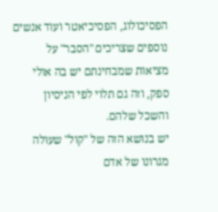הפסיכולוג, הפסיכיאטר ועוד אנשים נוספים שצריכים "הסבר" על מציאות שמבחינתם יש בה אולי ספק, וזה גם תלוי לפי הניסיון והשכל שלהם.
יש בנושא הזה של "קול" שעולה מגרונו של אדם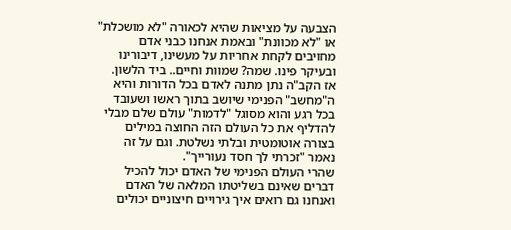הצבעה על מציאות שהיא לכאורה "לא מושכלת" או "לא מכוונת" ובאמת אנחנו כבני אדם מחויבים לקחת אחריות על מעשינו, דיבורינו ובעיקר פינו. שמה? שמוות וחיים.. ביד הלשון.
אז הקב"ה נתן מתנה לאדם בכל הדורות והיא ה"מחשב" הפנימי שיושב בתוך ראשו ושעובד בכל רגע והוא מסוגל "לדמות" עולם שלם מבלי להדליף את כל העולם הזה החוצה במילים בצורה אוטומטית ובלתי נשלטת. וגם על זה נאמר "זכרתי לך חסד נעורייך".
שהרי העולם הפנימי של האדם יכול להכיל דברים שאינם בשליטתו המלאה של האדם ואנחנו גם רואים איך גירויים חיצוניים יכולים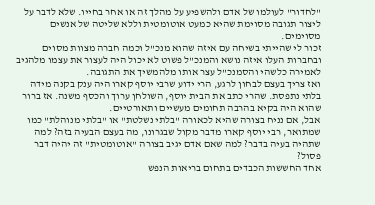"לחדור" לעולמו של אדם ולהשפיע על מהלך זה או אחר בחייו. שלא לדבר על ליצור תגובה מסוימת שהיא כמעט אוטומטית וללא שליטה של אנשים מסוימים.
זכור לי שהייתי בשיחה עם איזה שהוא מנכ"ל וכמה חברה מצוות מסוים ובחברות העלו איזה נושא והמנכ"ל פשוט לא יכול היה לעצור את עצמו מלהגיב לאמירה כלשהי והסמנכ"ל עצר אותו מלהמשיך את התגובה.
ואז צריך בעצם לבחון לרגע, הרי ידוע שרבי יוסף קארו היה ענק בקנה מידה בלתי נתפסת. שהרי כתב את הבית יוסף, השולחן ערוך והכסף משנה. אז ברור שהוא היה בקיא בהרבה תחומים מעשיים ותאורטיים.
אבל, אם נניח בצורה שהיא לכאורה "בלתי נשלטת" או "בלתי מנוהלת" כמו שמתואר, רבי יוסף קארו מדבר מקול שבגרונו, מה בעצם הבעיה בזה? למה שתהיה בעיה בדבר? למה שאם אדם יגיב בצורה "אוטומטית" זה יהיה דבר פסול?
אחד החששות הכבדים בתחום בריאות הנפש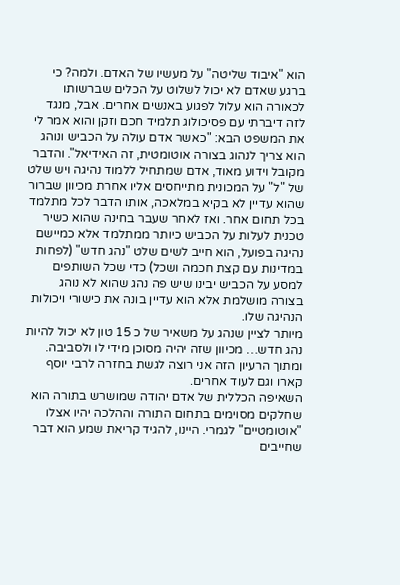הוא "איבוד שליטה" על מעשיו של האדם. ולמה? כי ברגע שאדם לא יכול לשלוט על הכלים שברשותו לכאורה הוא עלול לפגוע באנשים אחרים. אבל, מנגד לזה דיברתי עם פסיכולוג תלמיד חכם וזקן והוא אמר לי את המשפט הבא: "כאשר אדם עולה על הכביש ונוהג הוא צריך לנהוג בצורה אוטומטית, זה האידיאל". והדבר מקובל וידוע מאוד, אדם שמתחיל ללמוד נהיגה ויש שלט של "ל" על המכונית מתייחסים אליו אחרת מכיוון שברור שהוא עדיין לא בקיא במלאכה, אותו הדבר לכל מתלמד בכל תחום אחר. ואז לאחר שעבר בחינה שהוא כשיר טכנית לעלות על הכביש כיותר ממתלמד אלא כמיישם נהיגה בפועל, הוא חייב לשים שלט "נהג חדש" (לפחות במדינות עם קצת חכמה ושכל) כדי שכל השותפים למסע על הכביש יבינו שיש פה נהג שהוא לא נוהג בצורה מושלמת אלא הוא עדיין בונה את כישורי ויכולות הנהיגה שלו.
מיותר לציין שנהג על משאיר של כ 15 טון לא יכול להיות נהג חדש… מכיוון שזה יהיה מסוכן מידי לו ולסביבה.
ומתוך הרעיון הזה אני רוצה לגשת בחזרה לרבי יוסף קארו וגם לעוד אחרים.
השאיפה הכללית של אדם יהודה שמושרש בתורה הוא שחלקים מסוימים בתחום התורה וההלכה יהיו אצלו "אוטומטיים" לגמרי. היינו, להגיד קריאת שמע הוא דבר שחייבים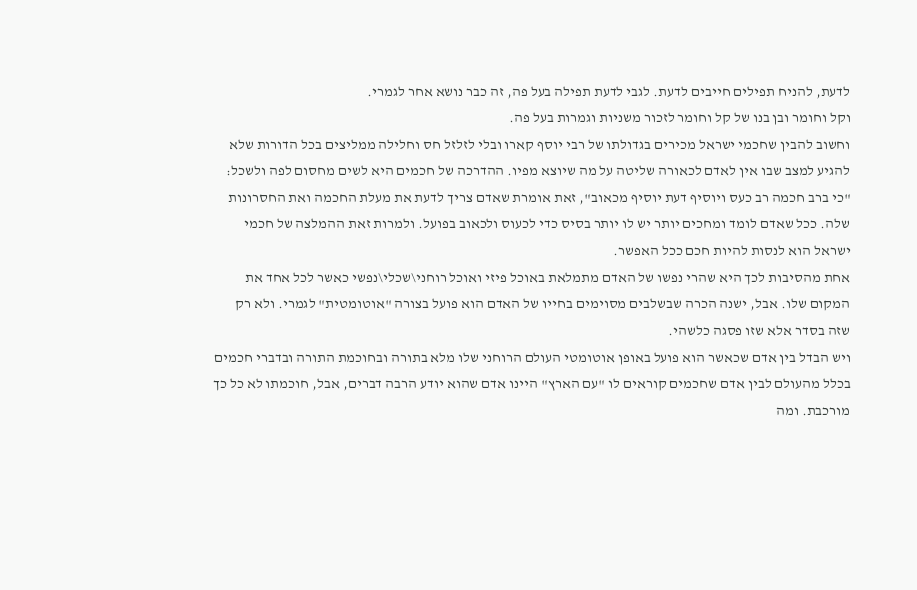לדעת, להניח תפילים חייבים לדעת. לגבי לדעת תפילה בעל פה, זה כבר נושא אחר לגמרי.
וקל וחומר ובן בנו של קל וחומר לזכור משניות וגמרות בעל פה.
וחשוב להבין שחכמי ישראל מכירים בגדולתו של רבי יוסף קארו ובלי לזלזל חס וחלילה ממליצים בכל הדורות שלא להגיע למצב שבו אין לאדם לכאורה שליטה על מה שיוצא מפיו. ההדרכה של חכמים היא לשים מחסום לפה ולשכל: "כי ברב חכמה רב כעס ויוסיף דעת יוסיף מכאוב", זאת אומרת שאדם צריך לדעת את מעלת החכמה ואת החסרונות שלה. ככל שאדם לומד ומחכים יותר יש לו יותר בסיס כדי לכעוס ולכאוב בפועל. ולמרות זאת ההמלצה של חכמי ישראל הוא לנסות להיות חכם ככל האפשר.
אחת מהסיבות לכך היא שהרי נפשו של האדם מתמלאת באוכל פיזי ואוכל רוחני\שכלי\נפשי כאשר לכל אחד את המקום שלו. אבל, ישנה הכרה שבשלבים מסוימים בחייו של האדם הוא פועל בצורה "אוטומטית" לגמרי. ולא רק שזה בסדר אלא שזו פסגה כלשהי.
ויש הבדל בין אדם שכאשר הוא פועל באופן אוטומטי העולם הרוחני שלו מלא בתורה ובחוכמת התורה ובדברי חכמים בכלל מהעולם לבין אדם שחכמים קוראים לו "עם הארץ" היינו אדם שהוא יודע הרבה דברים, אבל, חוכמתו לא כל כך מורכבת. ומה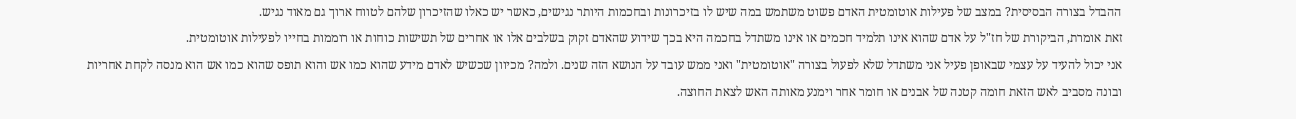ההבדל בצורה הבסיסית? במצב של פעילות אוטומטית האדם פשוט משתמש במה שיש לו בזיכרונות ובחכמות היותר נגישים, כאשר יש כאלו שהזיכרון שלהם לטווח ארוך גם מאוד נגיש.
זאת אומרת, הביקורת של חז"ל על אדם שהוא אינו תלמיד חכמים או אינו משתדל בחכמה היא בכך שידוע שהאדם זקוק בשלבים אלו או אחרים של תשישות כוחות או רוממות בחייו לפעילות אוטומטית.
אני יכול להעיד על עצמי שבאופן פעיל אני משתדל שלא לפעול בצורה "אוטומטית" ואני ממש עובד על הנושא הזה שנים. ולמה? מכיוון שכשיש לאדם מידע שהוא כמו אש והוא תופס שהוא כמו אש הוא מנסה לקחת אחריות ובונה מסביב לאש הזאת חומה קטנה של אבנים או חומר אחר וימנע מאותה האש לצאת החוצה.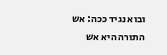ובוא נגיד ככה: אש התורה היא אש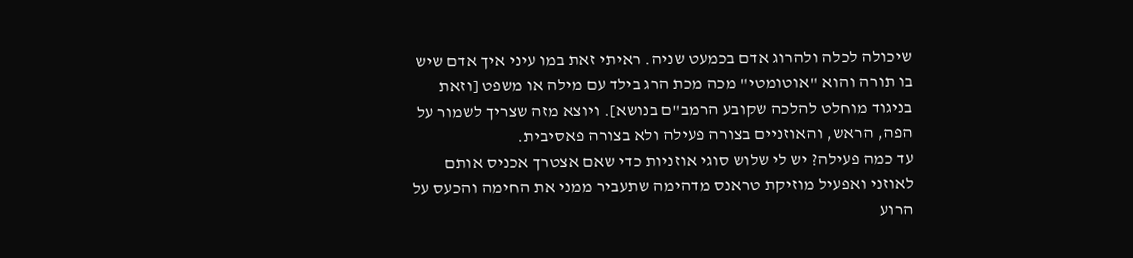שיכולה לכלה ולהרוג אדם בכמעט שניה. ראיתי זאת במו עיני איך אדם שיש בו תורה והוא "אוטומטי" מכה מכת הרג בילד עם מילה או משפט [וזאת בניגוד מוחלט להלכה שקובע הרמב"ם בנושא]. ויוצא מזה שצריך לשמור על הפה, הראש, והאוזניים בצורה פעילה ולא בצורה פאסיבית.
עד כמה פעילה? יש לי שלוש סוגי אוזניות כדי שאם אצטרך אכניס אותם לאוזני ואפעיל מוזיקת טראנס מדהימה שתעביר ממני את החימה והכעס על הרוע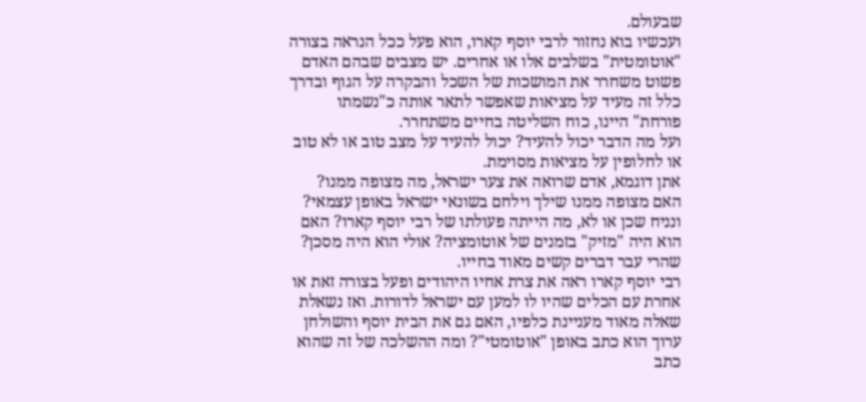שבעולם.
ועכשיו בוא נחזור לרבי יוסף קארו, הוא פעל ככל הנראה בצורה "אוטומטית" בשלבים אלו או אחרים. יש מצבים שבהם האדם פשוט משחרר את המושכות של השכל והבקרה על הגוף ובדרך כלל זה מעיד על מציאות שאפשר לתאר אותה כ"נשמתו פורחת" היינו, כוח השליטה בחיים משתחרר.
ועל מה הדבר יכול להעיד? יכול להעיד על מצב טוב או לא טוב או לחלופין על מציאות מסוימת.
אתן דוגמא, אדם שרואה את צער ישראל, מה מצופה ממנו? האם מצופה ממנו שילך וילחם בשונאי ישראל באופן עצמאי? ונניח שכן או לא, מה הייתה פעולתו של רבי יוסף קארו? האם הוא היה "מזיק" בזמנים של אוטומציה? אולי הוא היה מסכן? שהרי עבר דברים קשים מאוד בחייו.
רבי יוסף קארו ראה את צרת אחיו היהודים ופעל בצורה זאת או אחרת עם הכלים שהיו לו למען עם ישראל לדורות. ואז נשאלת שאלה מאוד מעניינת כלפיו, האם גם את הבית יוסף והשולחן ערוך הוא כתב באופן "אוטומטי"? ומה ההשלכה של זה שהוא כתב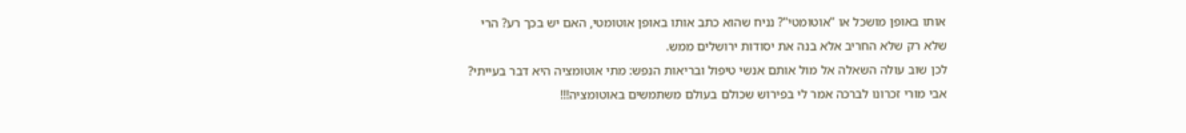אותו באופן מושכל או "אוטומטי"? נניח שהוא כתב אותו באופן אוטומטי, האם יש בכך רע? הרי שלא רק שלא החריב אלא בנה את יסודות ירושלים ממש.
לכן שוב עולה השאלה אל מול אותם אנשי טיפול ובריאות הנפש: מתי אוטומציה היא דבר בעייתי?
אבי מורי זכרונו לברכה אמר לי בפירוש שכולם בעולם משתמשים באוטומציה!!!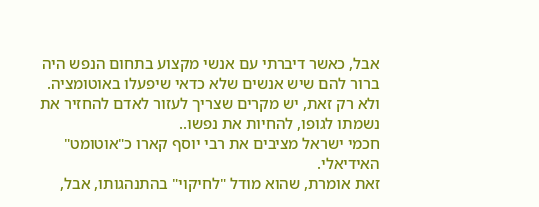אבל, כאשר דיברתי עם אנשי מקצוע בתחום הנפש היה ברור להם שיש אנשים שלא כדאי שיפעלו באוטומציה. ולא רק זאת, יש מקרים שצריך לעזור לאדם להחזיר את נשמתו לגופו, להחיות את נפשו..
חכמי ישראל מציבים את רבי יוסף קארו כ"אוטומט" האידיאלי.
זאת אומרת, שהוא מודל "לחיקוי" בהתנהגותו, אבל,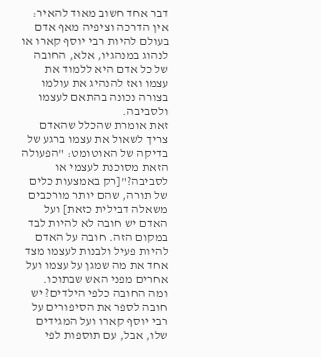דבר אחד חשוב מאוד להאיר: אין הדרכה וציפיה מאף אדם בעולם להיות רבי יוסף קארו או לנהוג במנהגיו, אלא, החובה של כל אדם היא ללמוד את עצמו ואז להנהיג את עולמו בצורה נכונה בהתאם לעצמו ולסביבה.
זאת אומרת שהכלל שהאדם צריך לשאול את עצמו ברגע של בדיקה של האוטומט: "הפעולה הזאת מסוכנת לעצמי או לסביבה?"[רק באמצעות כלים של תורה, שהם יותר מורכבים משאלה דבילית כזאת] ועל האדם יש חובה לא להיות לבד במקום הזה. חובה על האדם להיות פעיל ולבנות לעצמו מצד אחד את מה שמגן על עצמו ועל אחרים מפני האש שבתוכו.
ומה החובה כלפי הילדים? יש חובה לספר את הסיפורים על רבי יוסף קארו ועל המגידים שלו, אבל, עם תוספות לפי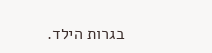בגרות הילד.